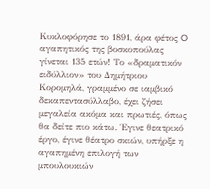Κυκλοφόρησε το 1891, άρα φέτος O αγαπητικός της βοσκοπούλας γίνεται 135 ετών! Το «δραματικόν ειδύλλιον» του Δημήτριου Κορομηλά, γραμμένο σε ιαμβικό δεκαπεντασύλλαβο, έχει ζήσει μεγαλεία ακόμα και πρωτιές, όπως θα δείτε πιο κάτω. Έγινε θεατρικό έργο, έγινε θέατρο σκιών, υπήρξε η αγαπημένη επιλογή των μπουλουκιών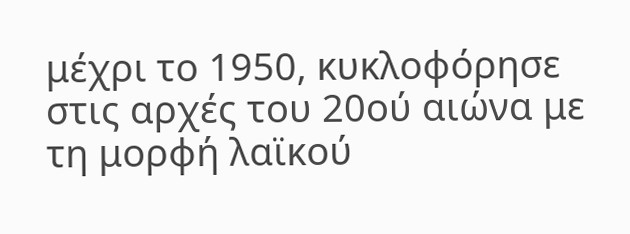μέχρι το 1950, κυκλοφόρησε στις αρχές του 20ού αιώνα με τη μορφή λαϊκού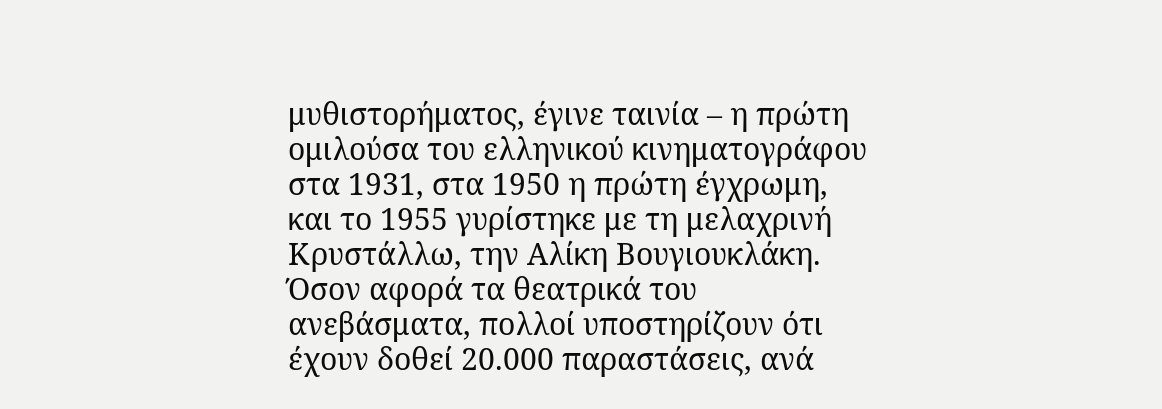μυθιστορήματος, έγινε ταινία – η πρώτη ομιλούσα του ελληνικού κινηματογράφου στα 1931, στα 1950 η πρώτη έγχρωμη, και το 1955 γυρίστηκε με τη μελαχρινή Κρυστάλλω, την Αλίκη Βουγιουκλάκη.
Όσον αφορά τα θεατρικά του ανεβάσματα, πολλοί υποστηρίζουν ότι έχουν δοθεί 20.000 παραστάσεις, ανά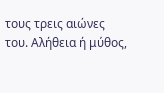τους τρεις αιώνες του. Αλήθεια ή μύθος,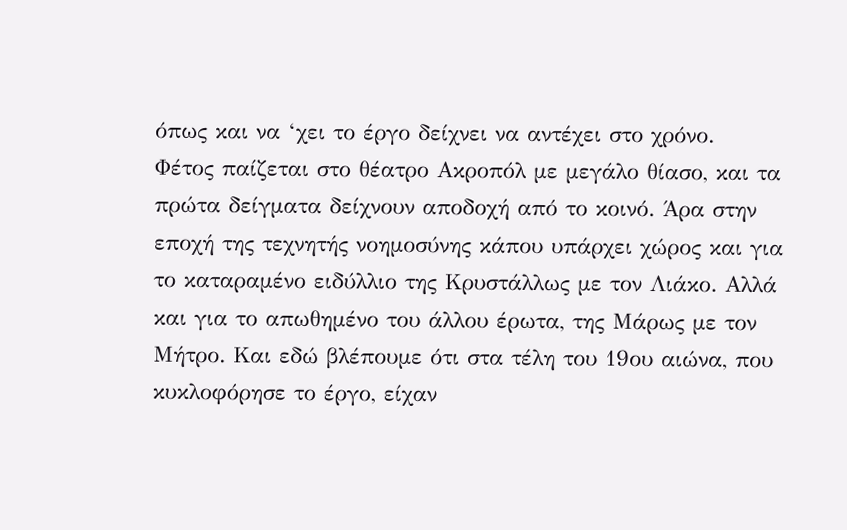όπως και να ‘χει το έργο δείχνει να αντέχει στο χρόνο.
Φέτος παίζεται στο θέατρο Ακροπόλ με μεγάλο θίασο, και τα πρώτα δείγματα δείχνουν αποδοχή από το κοινό. Άρα στην εποχή της τεχνητής νοημοσύνης κάπου υπάρχει χώρος και για το καταραμένο ειδύλλιο της Κρυστάλλως με τον Λιάκο. Αλλά και για το απωθημένο του άλλου έρωτα, της Μάρως με τον Μήτρο. Και εδώ βλέπουμε ότι στα τέλη του 19ου αιώνα, που κυκλοφόρησε το έργο, είχαν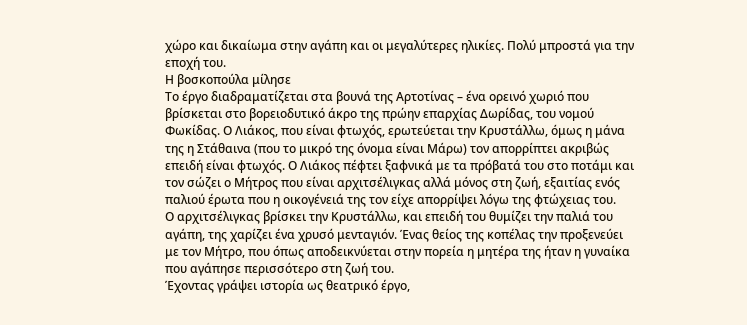χώρο και δικαίωμα στην αγάπη και οι μεγαλύτερες ηλικίες. Πολύ μπροστά για την εποχή του.
Η βοσκοπούλα μίλησε
Το έργο διαδραματίζεται στα βουνά της Αρτοτίνας – ένα ορεινό χωριό που βρίσκεται στο βορειοδυτικό άκρο της πρώην επαρχίας Δωρίδας, του νομού Φωκίδας. Ο Λιάκος, που είναι φτωχός, ερωτεύεται την Κρυστάλλω, όμως η μάνα της η Στάθαινα (που το μικρό της όνομα είναι Μάρω) τον απορρίπτει ακριβώς επειδή είναι φτωχός. Ο Λιάκος πέφτει ξαφνικά με τα πρόβατά του στο ποτάμι και τον σώζει ο Μήτρος που είναι αρχιτσέλιγκας αλλά μόνος στη ζωή, εξαιτίας ενός παλιού έρωτα που η οικογένειά της τον είχε απορρίψει λόγω της φτώχειας του.
Ο αρχιτσέλιγκας βρίσκει την Κρυστάλλω, και επειδή του θυμίζει την παλιά του αγάπη, της χαρίζει ένα χρυσό μενταγιόν. Ένας θείος της κοπέλας την προξενεύει με τον Μήτρο, που όπως αποδεικνύεται στην πορεία η μητέρα της ήταν η γυναίκα που αγάπησε περισσότερο στη ζωή του.
Έχοντας γράψει ιστορία ως θεατρικό έργο,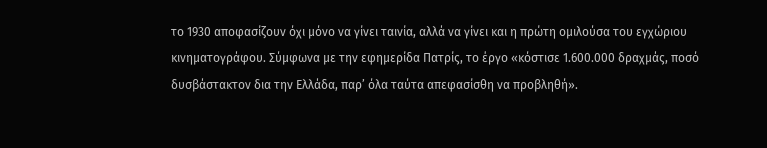το 1930 αποφασίζουν όχι μόνο να γίνει ταινία, αλλά να γίνει και η πρώτη ομιλούσα του εγχώριου κινηματογράφου. Σύμφωνα με την εφημερίδα Πατρίς, το έργο «κόστισε 1.600.000 δραχμάς, ποσό δυσβάστακτον δια την Ελλάδα, παρ’ όλα ταύτα απεφασίσθη να προβληθή».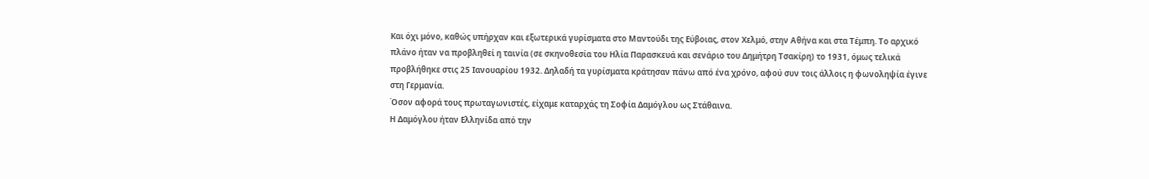Και όχι μόνο, καθώς υπήρχαν και εξωτερικά γυρίσματα στο Μαντούδι της Εύβοιας, στον Χελμό, στην Αθήνα και στα Τέμπη. Το αρχικό πλάνο ήταν να προβληθεί η ταινία (σε σκηνοθεσία του Ηλία Παρασκευά και σενάριο του Δημήτρη Τσακίρη) το 1931, όμως τελικά προβλήθηκε στις 25 Ιανουαρίου 1932. Δηλαδή τα γυρίσματα κράτησαν πάνω από ένα χρόνο, αφού συν τοις άλλοις η φωνοληψία έγινε στη Γερμανία.
Όσον αφορά τους πρωταγωνιστές, είχαμε καταρχάς τη Σοφία Δαμόγλου ως Στάθαινα.
Η Δαμόγλου ήταν Ελληνίδα από την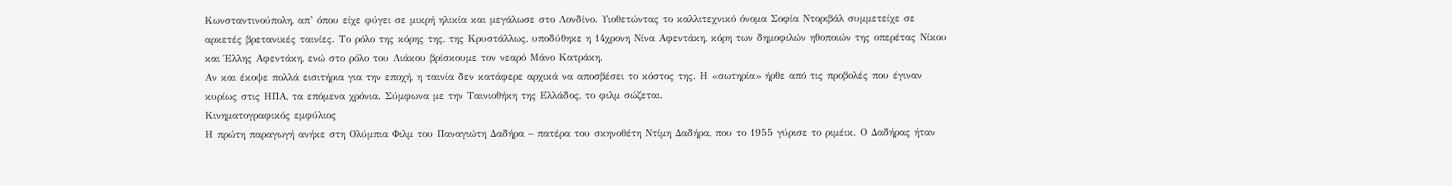Κωνσταντινούπολη, απ’ όπου είχε φύγει σε μικρή ηλικία και μεγάλωσε στο Λονδίνο. Υιοθετώντας το καλλιτεχνικό όνομα Σοφία Ντοριβάλ συμμετείχε σε αρκετές βρετανικές ταινίες. Το ρόλο της κόρης της, της Κρυστάλλως, υποδύθηκε η 14χρονη Νίνα Αφεντάκη, κόρη των δημοφιλών ηθοποιών της οπερέτας Νίκου και Έλλης Αφεντάκη, ενώ στο ρόλο του Λιάκου βρίσκουμε τον νεαρό Μάνο Κατράκη.
Αν και έκοψε πολλά εισιτήρια για την εποχή, η ταινία δεν κατάφερε αρχικά να αποσβέσει το κόστος της. Η «σωτηρία» ήρθε από τις προβολές που έγιναν κυρίως στις ΗΠΑ, τα επόμενα χρόνια. Σύμφωνα με την Ταινιοθήκη της Ελλάδος, το φιλμ σώζεται.
Κινηματογραφικός εμφύλιος
Η πρώτη παραγωγή ανήκε στη Ολύμπια Φιλμ του Παναγιώτη Δαδήρα – πατέρα του σκηνοθέτη Ντίμη Δαδήρα, που το 1955 γύρισε το ριμέικ. Ο Δαδήρας ήταν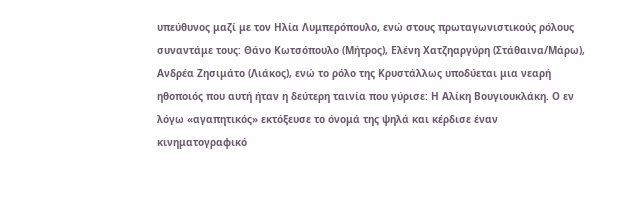υπεύθυνος μαζί με τον Ηλία Λυμπερόπουλο, ενώ στους πρωταγωνιστικούς ρόλους συναντάμε τους: Θάνο Κωτσόπουλο (Μήτρος), Ελένη Χατζηαργύρη (Στάθαινα/Μάρω), Ανδρέα Ζησιμάτο (Λιάκος), ενώ το ρόλο της Κρυστάλλως υποδύεται μια νεαρή ηθοποιός που αυτή ήταν η δεύτερη ταινία που γύρισε: Η Αλίκη Βουγιουκλάκη. Ο εν λόγω «αγαπητικός» εκτόξευσε το όνομά της ψηλά και κέρδισε έναν κινηματογραφικό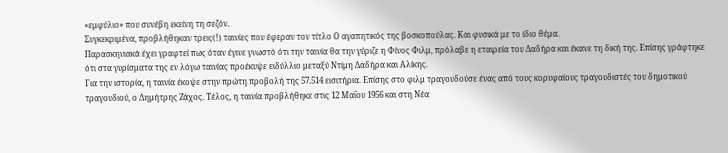«εμφύλιο» που συνέβη εκείνη τη σεζόν.
Συγκεκριμένα, προβλήθηκαν τρεις(!) ταινίες που έφεραν τον τίτλο Ο αγαπητικός της βοσκοπούλας. Και φυσικά με το ίδιο θέμα.
Παρασκηνιακά έχει γραφτεί πως όταν έγινε γνωστό ότι την ταινία θα την γύριζε η Φίνος Φιλμ, πρόλαβε η εταιρεία του Δαδήρα και έκανε τη δική της. Επίσης γράφτηκε ότι στα γυρίσματα της εν λόγω ταινίας προέκυψε ειδύλλιο μεταξύ Ντίμη Δαδήρα και Αλίκης.
Για την ιστορία, η ταινία έκοψε στην πρώτη προβολή της 57.514 εισιτήρια. Επίσης στο φιλμ τραγουδούσε ένας από τους κορυφαίους τραγουδιστές του δημοτικού τραγουδιού, ο Δημήτρης Ζάχος. Τέλος, η ταινία προβλήθηκε στις 12 Μαΐου 1956 και στη Νέα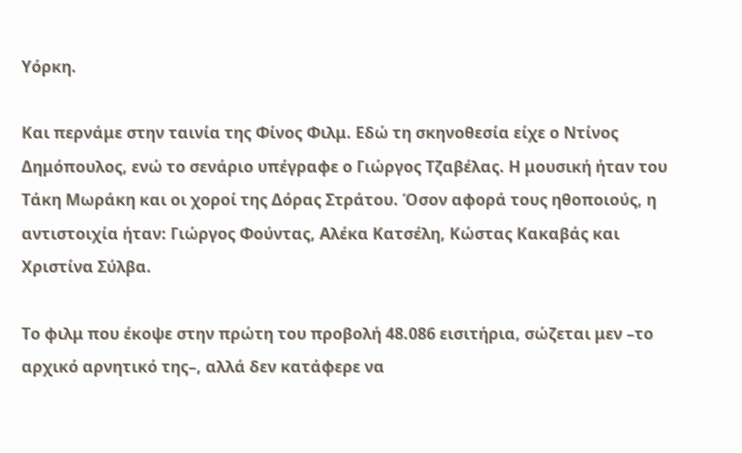Υόρκη.

Και περνάμε στην ταινία της Φίνος Φιλμ. Εδώ τη σκηνοθεσία είχε ο Ντίνος Δημόπουλος, ενώ το σενάριο υπέγραφε ο Γιώργος Τζαβέλας. Η μουσική ήταν του Τάκη Μωράκη και οι χοροί της Δόρας Στράτου. Όσον αφορά τους ηθοποιούς, η αντιστοιχία ήταν: Γιώργος Φούντας, Αλέκα Κατσέλη, Κώστας Κακαβάς και Χριστίνα Σύλβα.

Το φιλμ που έκοψε στην πρώτη του προβολή 48.086 εισιτήρια, σώζεται μεν –το αρχικό αρνητικό της–, αλλά δεν κατάφερε να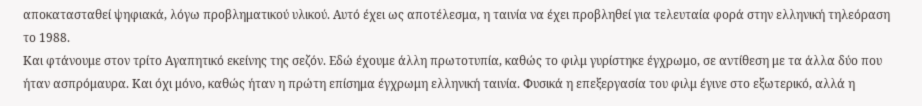αποκατασταθεί ψηφιακά, λόγω προβληματικού υλικού. Αυτό έχει ως αποτέλεσμα, η ταινία να έχει προβληθεί για τελευταία φορά στην ελληνική τηλεόραση το 1988.
Και φτάνουμε στον τρίτο Αγαπητικό εκείνης της σεζόν. Εδώ έχουμε άλλη πρωτοτυπία, καθώς το φιλμ γυρίστηκε έγχρωμο, σε αντίθεση με τα άλλα δύο που ήταν ασπρόμαυρα. Και όχι μόνο, καθώς ήταν η πρώτη επίσημα έγχρωμη ελληνική ταινία. Φυσικά η επεξεργασία του φιλμ έγινε στο εξωτερικό, αλλά η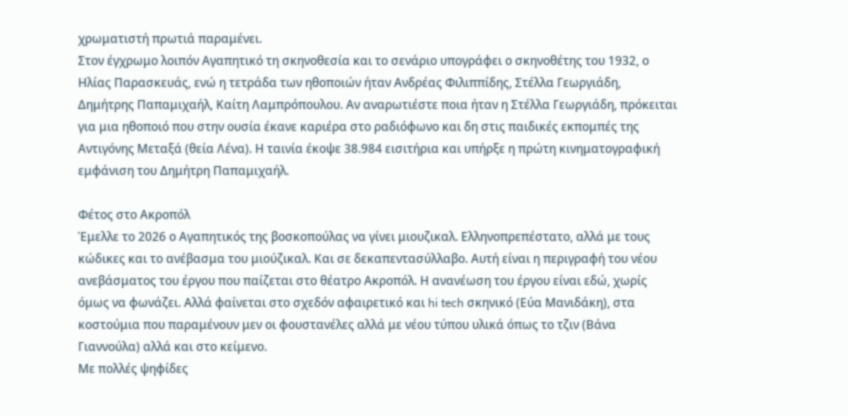χρωματιστή πρωτιά παραμένει.
Στον έγχρωμο λοιπόν Αγαπητικό τη σκηνοθεσία και το σενάριο υπογράφει ο σκηνοθέτης του 1932, ο Ηλίας Παρασκευάς, ενώ η τετράδα των ηθοποιών ήταν Ανδρέας Φιλιππίδης, Στέλλα Γεωργιάδη, Δημήτρης Παπαμιχαήλ, Καίτη Λαμπρόπουλου. Αν αναρωτιέστε ποια ήταν η Στέλλα Γεωργιάδη, πρόκειται για μια ηθοποιό που στην ουσία έκανε καριέρα στο ραδιόφωνο και δη στις παιδικές εκπομπές της Αντιγόνης Μεταξά (θεία Λένα). Η ταινία έκοψε 38.984 εισιτήρια και υπήρξε η πρώτη κινηματογραφική εμφάνιση του Δημήτρη Παπαμιχαήλ.

Φέτος στο Ακροπόλ
Έμελλε το 2026 ο Αγαπητικός της βοσκοπούλας να γίνει μιουζικαλ. Ελληνοπρεπέστατο, αλλά με τους κώδικες και το ανέβασμα του μιούζικαλ. Και σε δεκαπεντασύλλαβο. Αυτή είναι η περιγραφή του νέου ανεβάσματος του έργου που παίζεται στο θέατρο Ακροπόλ. Η ανανέωση του έργου είναι εδώ, χωρίς όμως να φωνάζει. Αλλά φαίνεται στο σχεδόν αφαιρετικό και hi tech σκηνικό (Εύα Μανιδάκη), στα κοστούμια που παραμένουν μεν οι φουστανέλες αλλά με νέου τύπου υλικά όπως το τζιν (Βάνα Γιαννούλα) αλλά και στο κείμενο.
Με πολλές ψηφίδες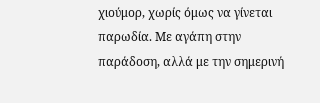χιούμορ, χωρίς όμως να γίνεται παρωδία. Με αγάπη στην παράδοση, αλλά με την σημερινή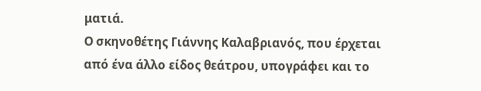ματιά.
Ο σκηνοθέτης Γιάννης Καλαβριανός, που έρχεται από ένα άλλο είδος θεάτρου, υπογράφει και το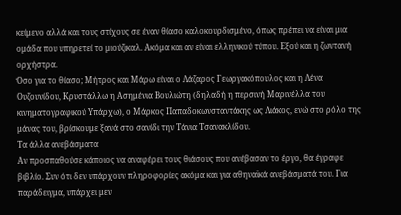κείμενο αλλά και τους στίχους σε έναν θίασο καλοκουρδισμένο, όπως πρέπει να είναι μια ομάδα που υπηρετεί το μιούζικαλ. Ακόμα και αν είναι ελληνικού τύπου. Εξού και η ζωντανή ορχήστρα.
Όσο για το θίασο; Μήτρος και Μάρω είναι ο Λάζαρος Γεωργακόπουλος και η Λένα Ουζουνίδου, Κρυστάλλω η Ασημένια Βουλιώτη (δηλαδή η περσινή Μαρινέλλα του κινηματογραφικού Υπάρχω), ο Μάρκος Παπαδοκωνσταντάκης ως Λιάκος, ενώ στο ρόλο της μάνας του, βρίσκουμε ξανά στο σανίδι την Τάνια Τσανακλίδου.
Τα άλλα ανεβάσματα
Αν προσπαθούσε κάποιος να αναφέρει τους θιάσους που ανέβασαν το έργο, θα έγραφε βιβλίο. Συν ότι δεν υπάρχουν πληροφορίες ακόμα και για αθηναϊκά ανεβάσματά του. Για παράδειγμα, υπάρχει μεν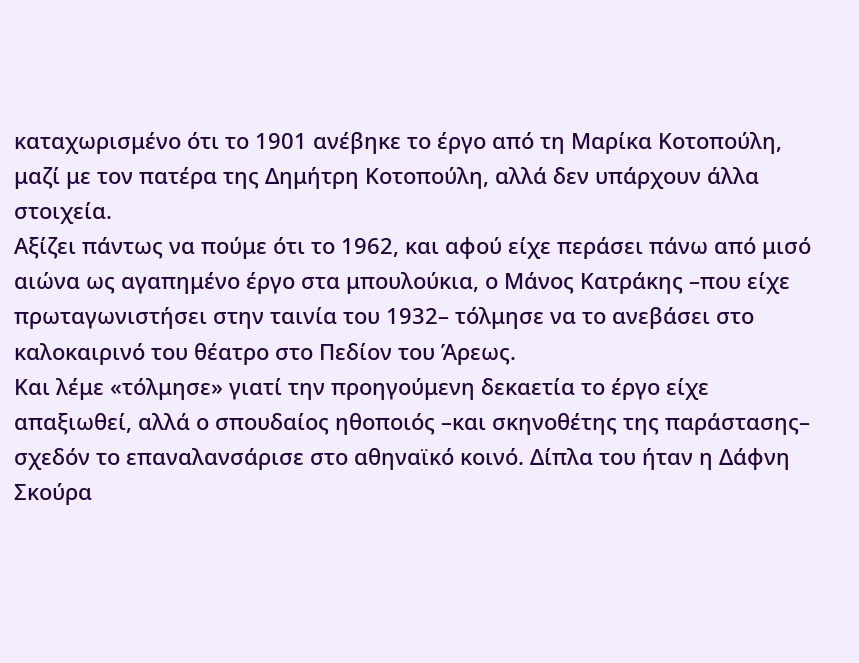καταχωρισμένο ότι το 1901 ανέβηκε το έργο από τη Μαρίκα Κοτοπούλη, μαζί με τον πατέρα της Δημήτρη Κοτοπούλη, αλλά δεν υπάρχουν άλλα στοιχεία.
Αξίζει πάντως να πούμε ότι το 1962, και αφού είχε περάσει πάνω από μισό αιώνα ως αγαπημένο έργο στα μπουλούκια, ο Μάνος Κατράκης –που είχε πρωταγωνιστήσει στην ταινία του 1932– τόλμησε να το ανεβάσει στο καλοκαιρινό του θέατρο στο Πεδίον του Άρεως.
Και λέμε «τόλμησε» γιατί την προηγούμενη δεκαετία το έργο είχε απαξιωθεί, αλλά ο σπουδαίος ηθοποιός –και σκηνοθέτης της παράστασης– σχεδόν το επαναλανσάρισε στο αθηναϊκό κοινό. Δίπλα του ήταν η Δάφνη Σκούρα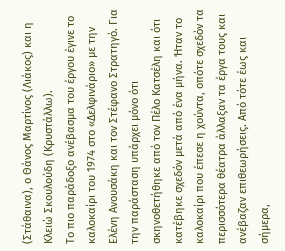(Στάθαινα), ο Θάνος Μαρτίνος (Λιάκος) και η Κλειώ Σκουλούδη (Κρυστάλλω).
Το πιο παράδοξο ανέβασμα του έργου έγινε το καλοκαίρι του 1974 στο «Δελφινάριο» με την Ελένη Ανουσάκη και τον Στέφανο Στρατηγό. Για την παράσταση υπάρχει μόνο ότι σκηνοθετήθηκε από τον Πέλο Κατσέλη και ότι κατέβηκε σχεδόν μετά από ένα μήνα. Ήταν το καλοκαίρι που έπεσε η χούντα, οπότε σχεδόν τα περισσότερα θέατρα άλλαξαν τα έργα τους και ανέβαζαν επιθεωρήσεις. Από τότε έως και σήμερα,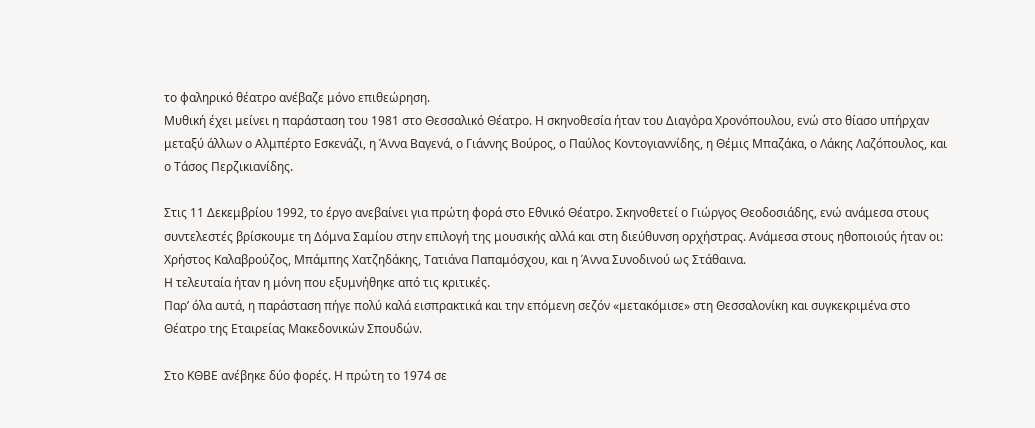το φαληρικό θέατρο ανέβαζε μόνο επιθεώρηση.
Μυθική έχει μείνει η παράσταση του 1981 στο Θεσσαλικό Θέατρο. Η σκηνοθεσία ήταν του Διαγὀρα Χρονόπουλου, ενώ στο θίασο υπήρχαν μεταξύ άλλων ο Αλμπέρτο Εσκενάζι, η Άννα Βαγενά, ο Γιάννης Βούρος, ο Παύλος Κοντογιαννίδης, η Θέμις Μπαζάκα, ο Λάκης Λαζόπουλος, και ο Τάσος Περζικιανίδης.

Στις 11 Δεκεμβρίου 1992, το έργο ανεβαίνει για πρώτη φορά στο Εθνικό Θέατρο. Σκηνοθετεί ο Γιώργος Θεοδοσιάδης, ενώ ανάμεσα στους συντελεστές βρίσκουμε τη Δόμνα Σαμίου στην επιλογή της μουσικής αλλά και στη διεύθυνση ορχήστρας. Ανάμεσα στους ηθοποιούς ήταν οι: Χρήστος Καλαβρούζος, Μπάμπης Χατζηδάκης, Τατιάνα Παπαμόσχου, και η Άννα Συνοδινού ως Στάθαινα.
Η τελευταία ήταν η μόνη που εξυμνήθηκε από τις κριτικές.
Παρ’ όλα αυτά, η παράσταση πήγε πολύ καλά εισπρακτικά και την επόμενη σεζόν «μετακόμισε» στη Θεσσαλονίκη και συγκεκριμένα στο Θέατρο της Εταιρείας Μακεδονικών Σπουδών.

Στο ΚΘΒΕ ανέβηκε δύο φορές. Η πρώτη το 1974 σε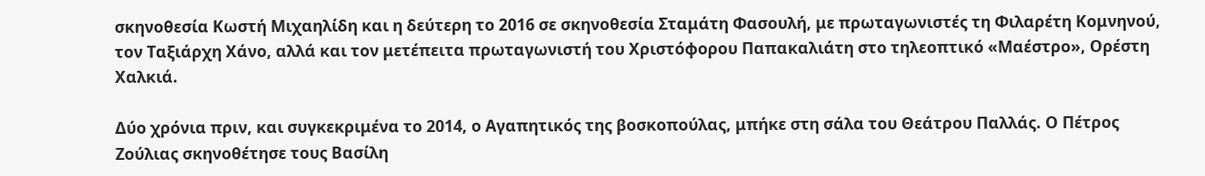σκηνοθεσία Κωστή Μιχαηλίδη και η δεύτερη το 2016 σε σκηνοθεσία Σταμάτη Φασουλή, με πρωταγωνιστές τη Φιλαρέτη Κομνηνού, τον Ταξιάρχη Χάνο, αλλά και τον μετέπειτα πρωταγωνιστή του Χριστόφορου Παπακαλιάτη στο τηλεοπτικό «Μαέστρο», Ορέστη Χαλκιά.

Δύο χρόνια πριν, και συγκεκριμένα το 2014, ο Αγαπητικός της βοσκοπούλας, μπήκε στη σάλα του Θεάτρου Παλλάς. Ο Πέτρος Ζούλιας σκηνοθέτησε τους Βασίλη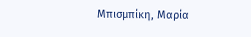Μπισμπίκη, Μαρία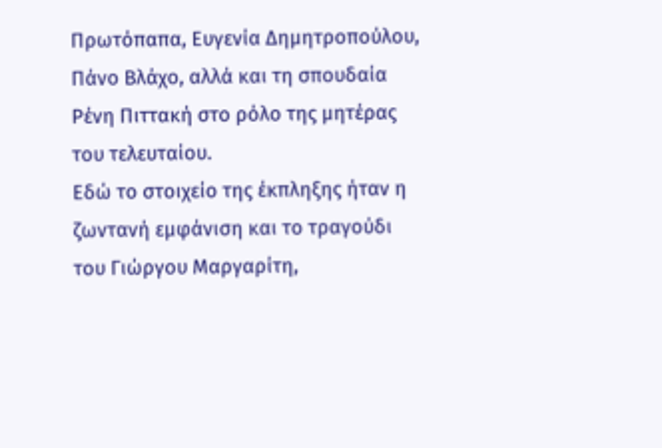Πρωτόπαπα, Ευγενία Δημητροπούλου, Πάνο Βλάχο, αλλά και τη σπουδαία Ρένη Πιττακή στο ρόλο της μητέρας του τελευταίου.
Εδώ το στοιχείο της έκπληξης ήταν η ζωντανή εμφάνιση και το τραγούδι του Γιώργου Μαργαρίτη,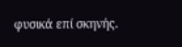φυσικά επί σκηνής.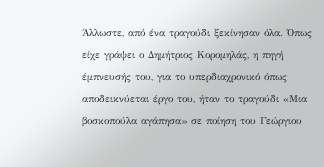Άλλωστε, από ένα τραγούδι ξεκίνησαν όλα. Όπως είχε γράψει ο Δημήτριος Κορομηλάς, η πηγή έμπνευσής του, για το υπερδιαχρονικό όπως αποδεικνύεται έργο του, ήταν το τραγούδι «Μια βοσκοπούλα αγάπησα» σε ποίηση του Γεώργιου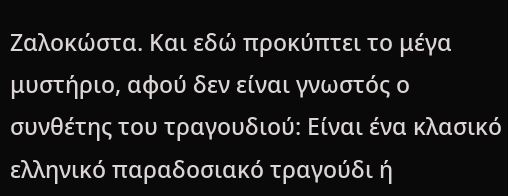Ζαλοκώστα. Και εδώ προκύπτει το μέγα μυστήριο, αφού δεν είναι γνωστός ο συνθέτης του τραγουδιού: Είναι ένα κλασικό ελληνικό παραδοσιακό τραγούδι ή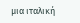μια ιταλική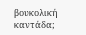βουκολική καντάδα;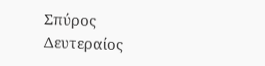Σπύρος Δευτεραίος